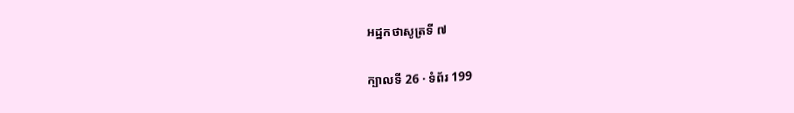អដ្ឋកថាសូត្រទី ៧

ក្បាលទី 26 · ទំព័រ 199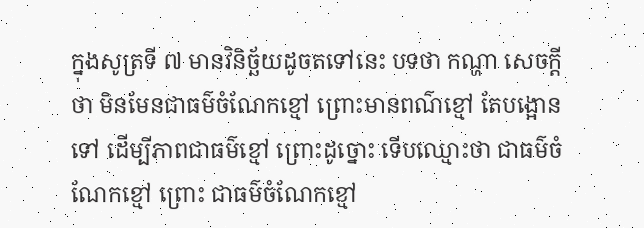ក្នុងសូត្រទី ៧ មានវិនិច្ឆ័យដូចតទៅនេះ បទថា កណ្ហា សេចក្តីថា មិនមែនជាធម៌ចំណែកខ្មៅ ព្រោះមានពណ៌ខ្មៅ តែបង្អោនទៅ ដើម្បីភាពជាធម៌ខ្មៅ ព្រោះដូច្នោះ ទើបឈ្មោះថា ជាធម៌ចំណែកខ្មៅ ព្រោះ ជាធម៌ចំណែកខ្មៅ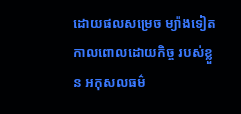ដោយផលសម្រេច ម្យ៉ាងទៀត កាលពោលដោយកិច្ច របស់ខ្លួន អកុសលធម៌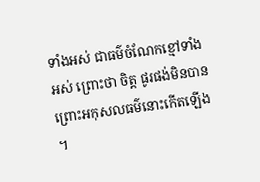ទាំងអស់ ជាធម៌ចំណែកខ្មៅទាំងអស់ ព្រោះថា ចិត្ត ផូរផង់មិនបាន ព្រោះអកុសលធម៌នោះកើតឡើង ។